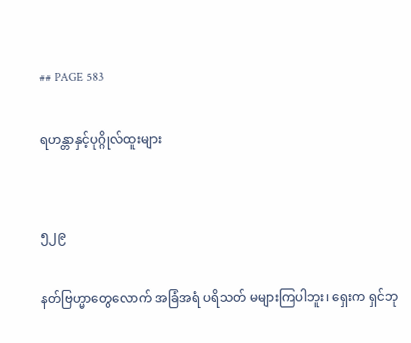## PAGE 583

ရဟန္တာနှင့်ပုဂ္ဂိုလ်ထူးများ


၅၂၉

နတ်ဗြဟ္မာတွေလောက် အခြံအရံ ပရိသတ် မများကြပါဘူး၊ ရှေးက ရှင်ဘု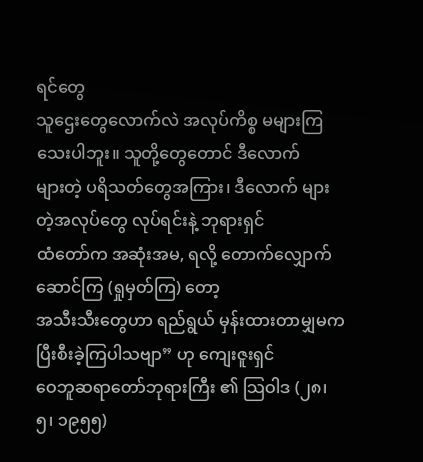ရင်တွေ
သူဌေးတွေလောက်လဲ အလုပ်ကိစ္စ မများကြသေးပါဘူး။ သူတို့တွေတောင် ဒီလောက်
များတဲ့ ပရိသတ်တွေအကြား၊ ဒီလောက် များတဲ့အလုပ်တွေ လုပ်ရင်းနဲ့ ဘုရားရှင်
ထံတော်က အဆုံးအမ, ရလို့ တောက်လျှောက် ဆောင်ကြ (ရှုမှတ်ကြ) တော့
အသီးသီးတွေဟာ ရည်ရွယ် မှန်းထားတာမျှမက ပြီးစီးခဲ့ကြပါသဗျာ” ဟု ကျေးဇူးရှင်
ဝေဘူဆရာတော်ဘုရားကြီး ၏ သြဝါဒ (၂၈၊ ၅၊ ၁၉၅၅)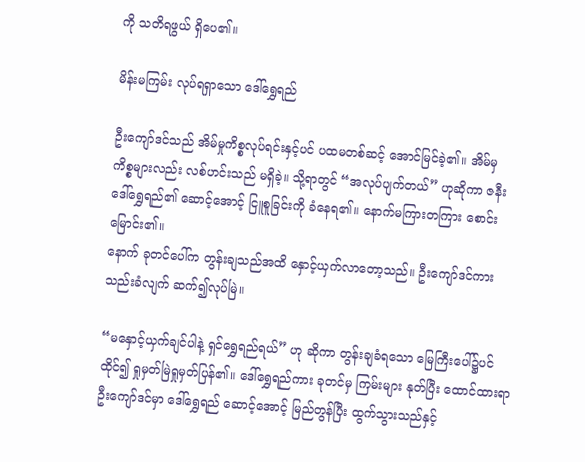ကို သတိရဖွယ် ရှိပေ၏။

မိန်းမကြမ်း လုပ်ရရှာသော ဒေါ်ရွှေရည်

ဦးကျော်ဒင်သည် အိမ်မှုကိစ္စလုပ်ရင်းနှင့်ပင် ပထမတစ်ဆင့် အောင်မြင်ခဲ့၏။ အိမ်မှ
ကိစ္စများလည်း လစ်ဟင်းသည် မရှိခဲ့။ သို့ရာတွင် “အလုပ်ပျက်တယ်” ဟုဆိုကာ ဇနီး
ဒေါ်ရွှေရည်၏ ဆောင့်အောင့် ငြူစူခြင်းကို ခံနေရ၏။ နောက်မကြားတကြား စောင်းမြောင်း၏။
နောက် ခုတင်ပေါ်က တွန်းချသည်အထိ နှောင့်ယှက်လာတော့သည်။ ဦးကျော်ဒင်ကား
သည်းခံလျက် ဆက်၍လုပ်မြဲ။

“မနှောင့်ယှက်ချင်ပါနဲ့ ရှင်ရွှေရည်ရယ်” ဟု ဆိုကာ တွန်းချခံရသော မြေကြီးပေါ်၌ပင်
ထိုင်၍ ရှုမှတ်မြဲရှုမှတ်ပြန်၏။ ဒေါ်ရွှေရည်ကား ခုတင်မှ ကြမ်းများ နုတ်ပြီး ထောင်ထားရာ
ဦးကျော်ဒင်မှာ ဒေါ်ရွှေရည် ဆောင့်အောင့် မြည်တွန်ပြီး ထွက်သွားသည်နှင့်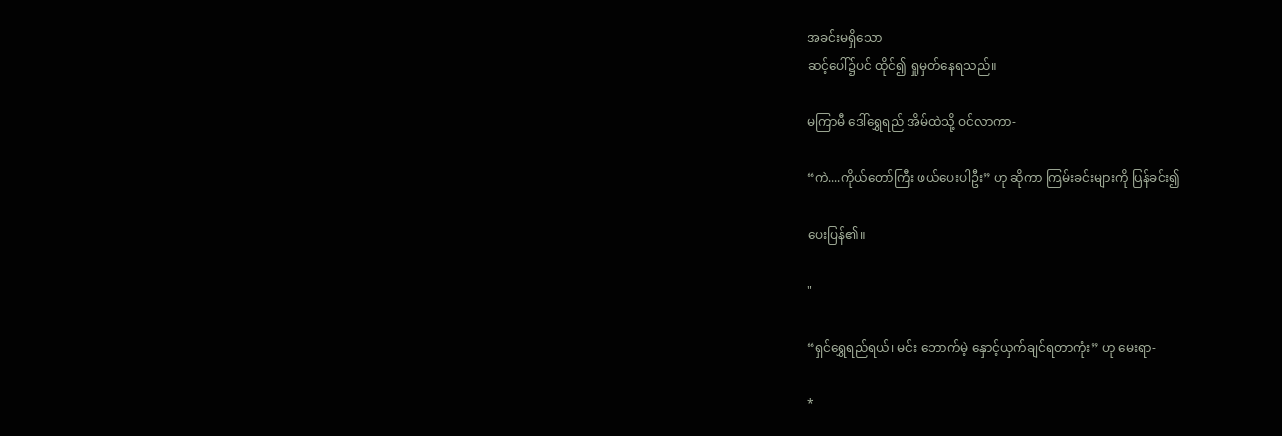အခင်းမရှိသော
ဆင့်ပေါ်၌ပင် ထိုင်၍ ရှုမှတ်နေရသည်။

မကြာမီ ဒေါ်ရွှေရည် အိမ်ထဲသို့ ဝင်လာကာ-

“ကဲ....ကိုယ်တော်ကြီး ဖယ်ပေးပါဦး” ဟု ဆိုကာ ကြမ်းခင်းများကို ပြန်ခင်း၍

ပေးပြန်၏။

"

“ရှင်ရွှေရည်ရယ်၊ မင်း ဘောက်မဲ့ နှောင့်ယှက်ချင်ရတာကုံး” ဟု မေးရာ-

*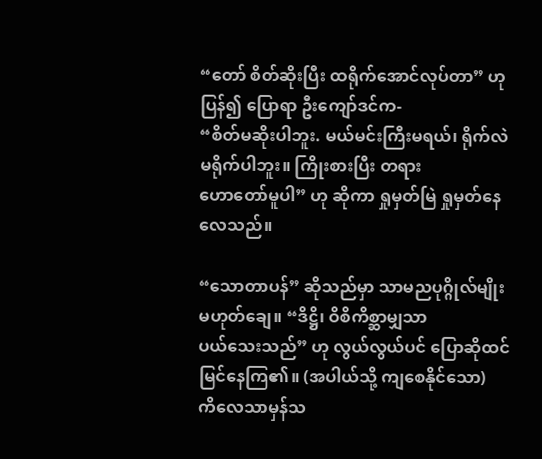“တော် စိတ်ဆိုးပြီး ထရိုက်အောင်လုပ်တာ” ဟု ပြန်၍ ပြောရာ ဦးကျော်ဒင်က-
“စိတ်မဆိုးပါဘူး. မယ်မင်းကြီးမရယ်၊ ရိုက်လဲ မရိုက်ပါဘူး။ ကြိုးစားပြီး တရား
ဟောတော်မူပါ” ဟု ဆိုကာ ရှုမှတ်မြဲ ရှုမှတ်နေလေသည်။

“သောတာပန်” ဆိုသည်မှာ သာမညပုဂ္ဂိုလ်မျိုး မဟုတ်ချေ။ “ဒိဋ္ဌိ၊ ဝိစိကိစ္ဆာမျှသာ
ပယ်သေးသည်” ဟု လွယ်လွယ်ပင် ပြောဆိုထင်မြင်နေကြ၏။ (အပါယ်သို့ ကျစေနိုင်သော)
ကိလေသာမှန်သ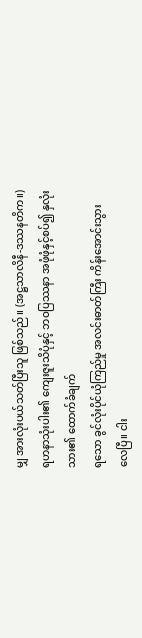မျှ အားလုံးပယ်သတ်ပြီးသူ ဖြစ်သည်။ (အဋ္ဌသာလိနီ-ဒဿနတိက။)
ရဟနာသုံးပါး၏ ကျေးဇူးသိပုံနှင့် ဘဝပြဿနာ အဖုံဖုံနှင့်စပ်၍ နှလုံးသား၏ ထောက်ခံချက်
ရသော ခွင်လုံးပိုင်ယုံကြည်မှု အလင်းဓာတ်ကြီး ကိန်းအောင်းသွားလေပြီ။ ငါး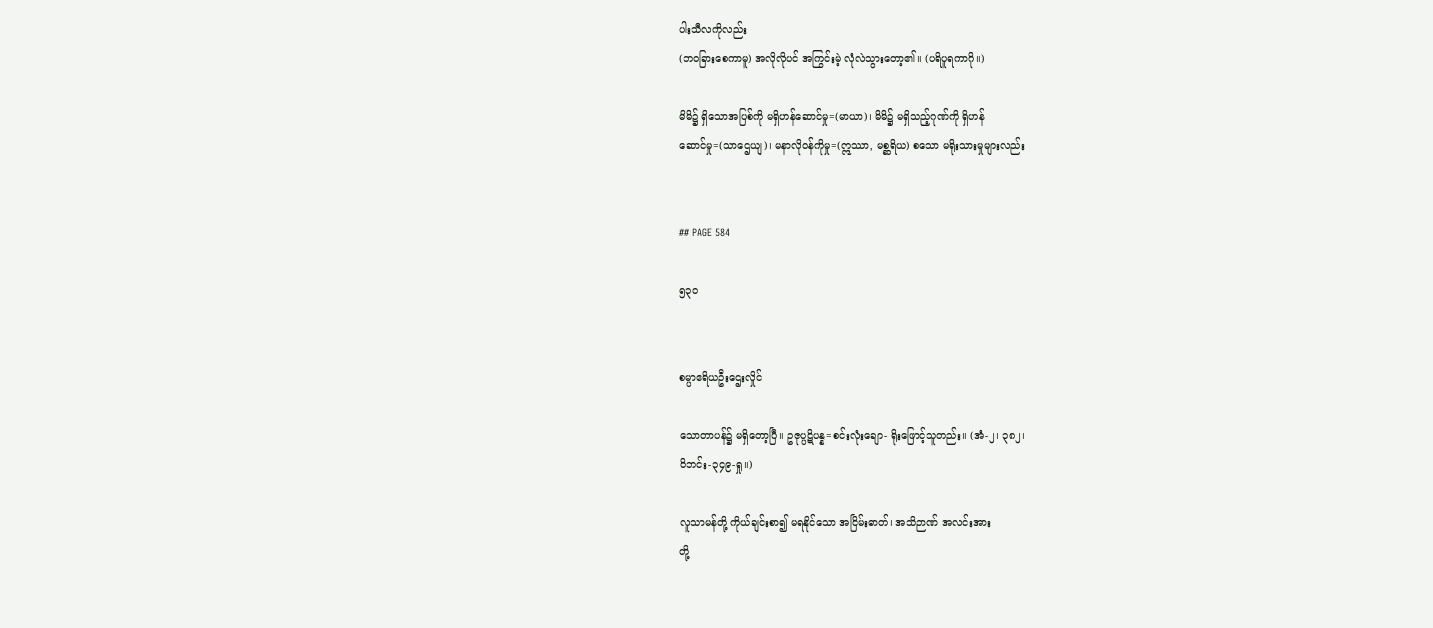ပါးသီလကိုလည်း
(ဘဝခြားစေကာမူ) အလိုလိုပင် အကြွင်းမဲ့ လုံလဲသွားတော့၏။ (ပရိပူရကာဂို။)

မိမိ၌ ရှိသောအပြစ်ကို မရှိဟန်ဆောင်မှု=(မာယာ)၊ မိမိ၌ မရှိသည့်ဂုဏ်ကို ရှိဟန်
ဆောင်မှု=(သာဌေယျ)၊ မနာလိုဝန်ကိုမှု=(ဣဿာ, မစ္ဆရိယ) စသော မရိုးသားမှုများလည်း


## PAGE 584

၅၃ဝ


စမ္ပာဧရိယဦးဌေးလှိုင်

သောတာပန်၌ မရှိတော့ပြီ။ ဥဇုပ္ပဋိပန္န=စင်းလုံးချော- ရိုးဖြောင့်သူတည်း။ (အံ-၂၊ ၃၈၂၊
ဝိဘင်း-၃၄၉-ရှု။)

လူသာမန်တို့ ကိုယ်ချင်းစာ၍ မရနိုင်သော အငြိမ်းဓာတ်၊ အသိဉာဏ် အလင်းအား
တို့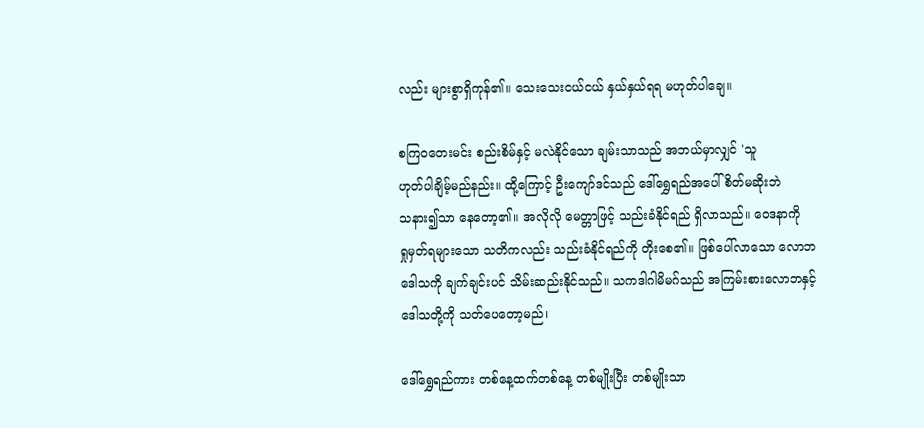လည်း များစွာရှိကုန်၏။ သေးသေးငယ်ငယ် နှယ်နှယ်ရရ မဟုတ်ပါချေ။

စကြဝတေးမင်း စည်းစိမ်နှင့် မလဲနိုင်သော ချမ်းသာသည် အဘယ်မှာလျှင် 'သူ
ဟုတ်ပါချိမ့်မည်နည်း။ ထို့ကြောင့် ဦးကျော်ဒင်သည် ဒေါ်ရွှေရည်အပေါ် စိတ်မဆိုးဘဲ
သနား၍သာ နေတော့၏။ အလိုလို မေတ္တာဖြင့် သည်းခံနိုင်ရည် ရှိလာသည်။ ဝေဒနာကို
ရှုမှတ်ရများသော သတိကလည်း သည်းခံနိုင်ရည်ကို တိုးစေ၏။ ဖြစ်ပေါ်လာသော လောဘ
ဒေါသကို ချက်ချင်းပင် သိမ်းဆည်းနိုင်သည်။ သကဒါဂါမိမဂ်သည် အကြမ်းစားလောဘနှင့်
ဒေါသတို့ကို သတ်ပေတော့မည်၊

ဒေါ်ရွှေရည်ကား တစ်နေ့ထက်တစ်နေ့ တစ်မျိုးပြီး တစ်မျိုးသာ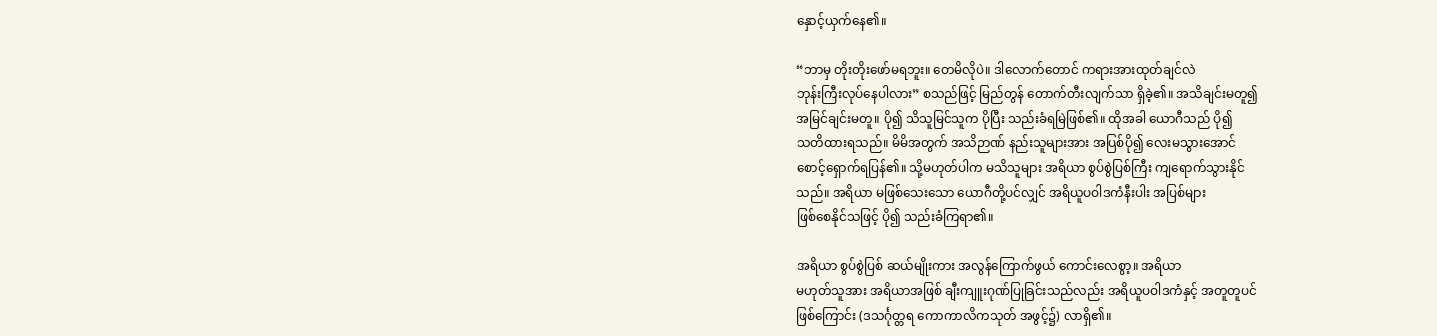နှောင့်ယှက်နေ၏။

“ဘာမှ တိုးတိုးဖော်မရဘူး။ တေမိလိုပဲ။ ဒါလောက်တောင် ကရားအားထုတ်ချင်လဲ
ဘုန်းကြီးလုပ်နေပါလား” စသည်ဖြင့် မြည်တွန် တောက်တီးလျက်သာ ရှိခဲ့၏။ အသိချင်းမတူ၍
အမြင်ချင်းမတူ။ ပို၍ သိသူမြင်သူက ပိုပြီး သည်းခံရမြဲဖြစ်၏။ ထိုအခါ ယောဂီသည် ပို၍
သတိထားရသည်။ မိမိအတွက် အသိဉာဏ် နည်းသူများအား အပြစ်ပို၍ လေးမသွားအောင်
စောင့်ရှောက်ရပြန်၏။ သို့မဟုတ်ပါက မသိသူများ အရိယာ စွပ်စွဲပြစ်ကြီး ကျရောက်သွားနိုင်
သည်။ အရိယာ မဖြစ်သေးသော ယောဂီတို့ပင်လျှင် အရိယူပဝါဒကံနီးပါး အပြစ်များ
ဖြစ်စေနိုင်သဖြင့် ပို၍ သည်းခံကြရာ၏။

အရိယာ စွပ်စွဲပြစ် ဆယ်မျိုးကား အလွန်ကြောက်ဖွယ် ကောင်းလေစွာ့။ အရိယာ
မဟုတ်သူအား အရိယာအဖြစ် ချီးကျူးဂုဏ်ပြုခြင်းသည်လည်း အရိယူပဝါဒကံနှင့် အတူတူပင်
ဖြစ်ကြောင်း (ဒသင်္ဂုတ္တရ ကောကာလိကသုတ် အဖွင့်၌) လာရှိ၏။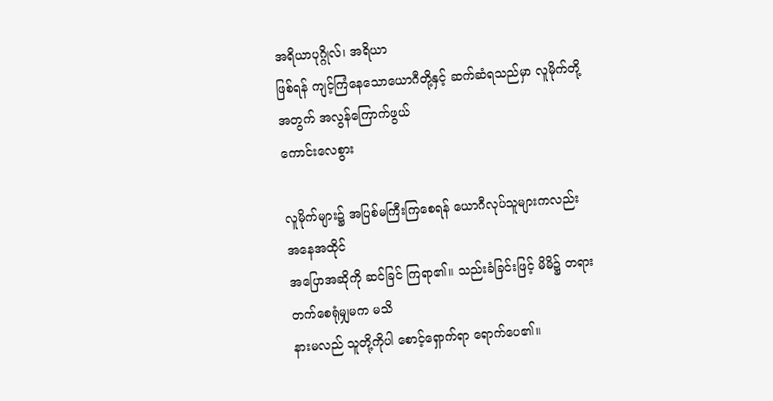အရိယာပုဂ္ဂိုလ်၊ အရိယာ
ဖြစ်ရန် ကျင့်ကြံနေသောယောဂီတို့နှင့် ဆက်ဆံရသည်မှာ လူမိုက်တို့အတွက် အလွန်ကြောက်ဖွယ်
ကောင်းလေစွား

လူမိုက်များ၌ အပြစ်မကြီးကြစေရန် ယောဂီလုပ်သူများကလည်း အနေအထိုင်
အပြောအဆိုကို ဆင်ခြင် ကြရာ၏။ သည်းခံခြင်းဖြင့် မိမိ၌ တရားတက်စေရုံမျှမက မသိ
နားမလည် သူတို့ကိုပါ စောင့်ရှောက်ရာ ရောက်ပေ၏။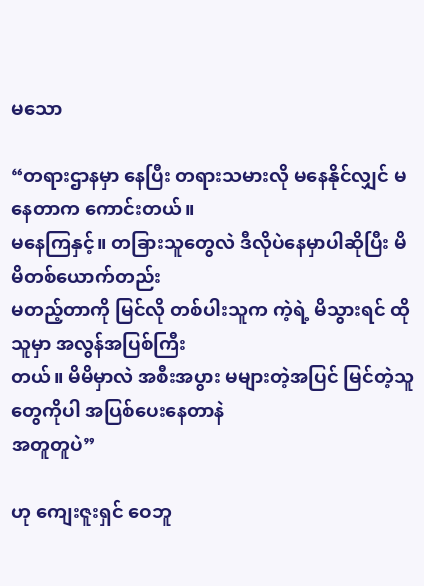မသော

“တရားဌာနမှာ နေပြီး တရားသမားလို မနေနိုင်လျှင် မနေတာက ကောင်းတယ်။
မနေကြနှင့်။ တခြားသူတွေလဲ ဒီလိုပဲနေမှာပါဆိုပြီး မိမိတစ်ယောက်တည်း
မတည့်တာကို မြင်လို တစ်ပါးသူက ကဲ့ရဲ့ မိသွားရင် ထိုသူမှာ အလွန်အပြစ်ကြီး
တယ်။ မိမိမှာလဲ အစီးအပွား မများတဲ့အပြင် မြင်တဲ့သူတွေကိုပါ အပြစ်ပေးနေတာနဲ
အတူတူပဲ”

ဟု ကျေးဇူးရှင် ဝေဘူ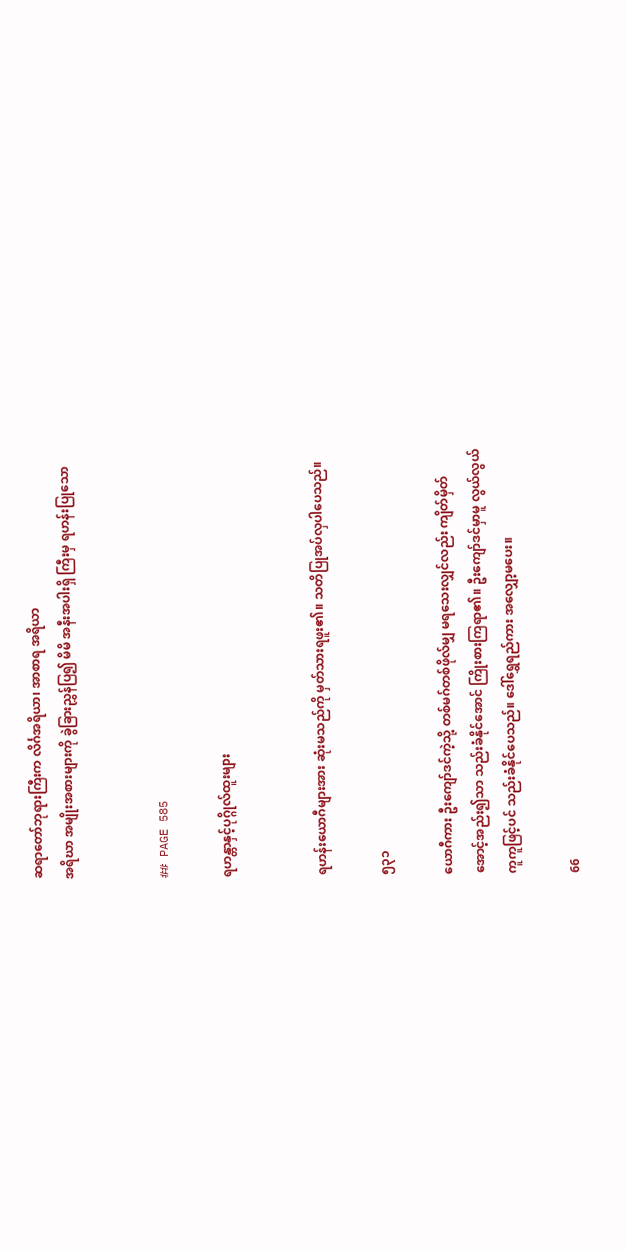ဆရာတော်ဘုရားကြီးက လိင်္ဂအရိယာ၊ အာစာရ အရိယာ
အရိဃာ အမျိုးအစားများကို ခွဲခြားညွှန်ပြ၍ မိမိ အနီးအပါးရှိ ကြီးမှ ရဟန်းပြုသော


## PAGE 585

ရဟန္တာနှင့်ပုဂ္ဂိုလ်ထူးများ


ရဟန်းယောဂီများအား ဆုံးမသည်ကို မှတ်သားရဖူး၏။ သတိပြုအပ်လှပါပေသည်။

၅၃၁

ယောဂီကား ဦးကျော်ဒင်ကဲ့သို့ တစ်မဂ်တစ်ဖိုလ်မျှ မရသေးလျှင်လည်း ကျိတ်မှိတ်
အောင့်အည်း၍သာ သည်းခံနိုင်အောင် ကြိုးစားကြရာ၏။ ဦးကျော်ဒင်မှာမူ လွယ်လွယ်
ကူကူဖြင့်ပင် သည်းခံနိုင်ပေသည်။ ဒေါ်ရွှေရည်ကား အလျှော့မပေး။

66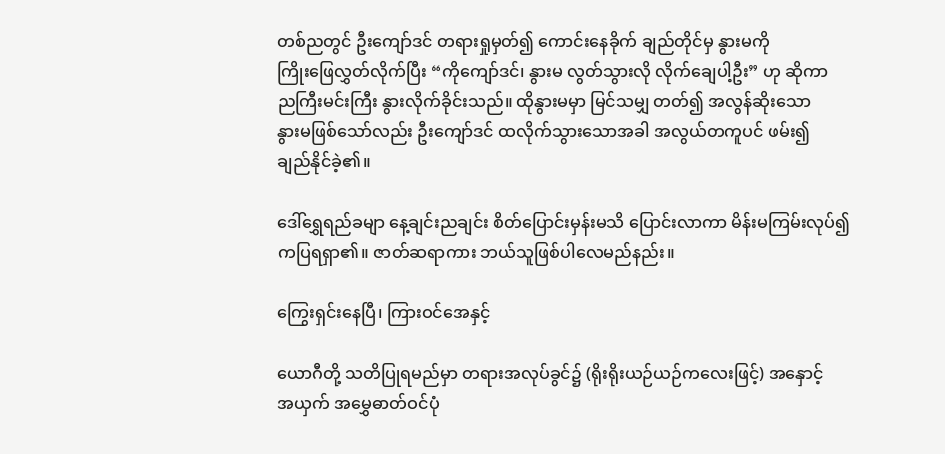တစ်ညတွင် ဦးကျော်ဒင် တရားရှုမှတ်၍ ကောင်းနေခိုက် ချည်တိုင်မှ နွားမကို
ကြိုးဖြေလွှတ်လိုက်ပြီး “ကိုကျော်ဒင်၊ နွားမ လွတ်သွားလို လိုက်ချေပါ့ဦး” ဟု ဆိုကာ
ညကြီးမင်းကြီး နွားလိုက်ခိုင်းသည်။ ထိုနွားမမှာ မြင်သမျှ တတ်၍ အလွန်ဆိုးသော
နွားမဖြစ်သော်လည်း ဦးကျော်ဒင် ထလိုက်သွားသောအခါ အလွယ်တကူပင် ဖမ်း၍
ချည်နိုင်ခဲ့၏။

ဒေါ်ရွှေရည်ခမျာ နေ့ချင်းညချင်း စိတ်ပြောင်းမှန်းမသိ ပြောင်းလာကာ မိန်းမကြမ်းလုပ်၍
ကပြရရှာ၏။ ဇာတ်ဆရာကား ဘယ်သူဖြစ်ပါလေမည်နည်း။

ကြွေးရှင်းနေပြီ၊ ကြားဝင်အေနှင့်

ယောဂီတို့ သတိပြုရမည်မှာ တရားအလုပ်ခွင်၌ (ရိုးရိုးယဉ်ယဉ်ကလေးဖြင့်) အနှောင့်
အယှက် အမွှေဓာတ်ဝင်ပုံ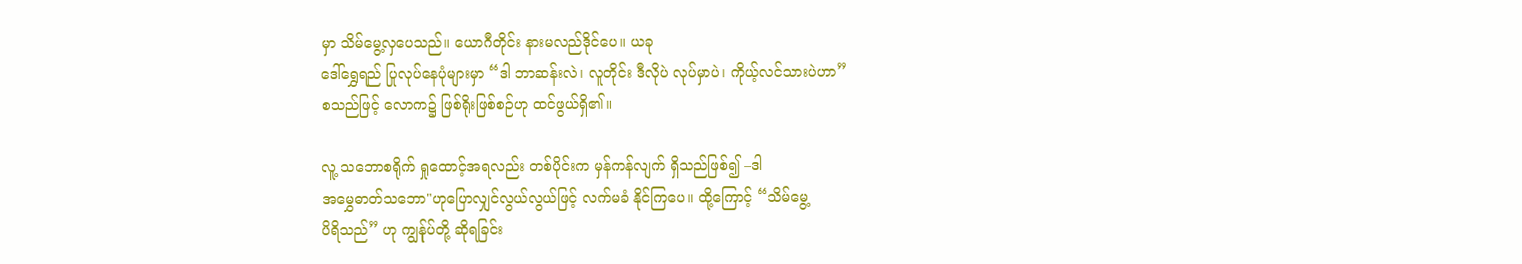မှာ သိမ်မွေ့လှပေသည်။ ယောဂီတိုင်း နားမလည်ဒိုင်ပေ။ ယခု
ဒေါ်ရွှေရည် ပြုလုပ်နေပုံများမှာ “ဒါ ဘာဆန်းလဲ၊ လူတိုင်း ဒီလိုပဲ လုပ်မှာပဲ၊ ကိုယ့်လင်သားပဲဟာ”
စသည်ဖြင့် လောက၌ ဖြစ်ရိုးဖြစ်စဉ်ဟု ထင်ဖွယ်ရှိ၏။

လူ့ သဘောစရိုက် ရှုထောင့်အရလည်း တစ်ပိုင်းက မှန်ကန်လျက် ရှိသည်ဖြစ်၍ –ဒါ
အမွှေဓာတ်သဘော"ဟုပြောလျှင်လွယ်လွယ်ဖြင့် လက်မခံ နိုင်ကြပေ။ ထို့ကြောင့် “သိမ်မွေ့
ပိရိသည်” ဟု ကျွန်ုပ်တို့ ဆိုရခြင်း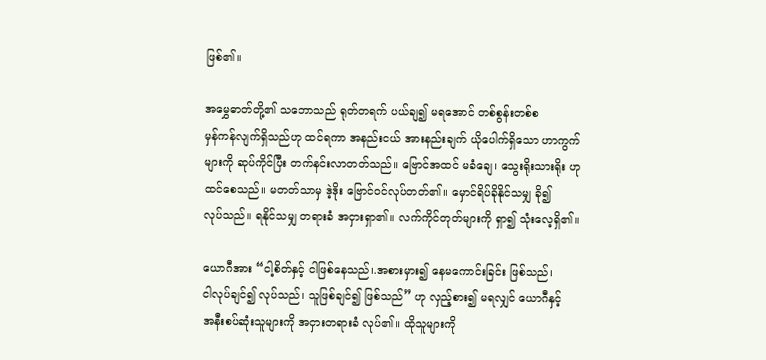ဖြစ်၏။

အမွှေဓာတ်တို့၏ သဘောသည် ရုတ်တရက် ပယ်ချ၍ မရအောင် တစ်စွန်းတစ်စ
မှန်ကန်လျက်ရှိသည်ဟု ထင်ရကာ အနည်းငယ် အားနည်းချက် ယိုပေါက်ရှိသော ဟာကွက်
များကို ဆုပ်ကိုင်ပြီး တက်နင်းလာတတ်သည်။ ဗြောင်အထင် မခံချေ၊ သွေးရိုးသားရိုး ဟု
ထင်စေသည်။ မတတ်သာမှ ဒဲ့ဒိုး ဗြောင်ဝင်လုပ်တတ်၏။ မှောင်ရိပ်ခိုနိုင်သမျှ ခို၍
လုပ်သည်။ ရနိုင်သမျှ တရားခံ အငှားရှာ၏။ လက်ကိုင်တုတ်များကို ရှာ၍ သုံးလေ့ရှိ၏။

ယောဂီအား “ငါ့စိတ်နှင့် ငါဖြစ်နေသည်၊.အစားမှား၍ နေမကောင်းခြင်း ဖြစ်သည်၊
ငါလုပ်ချင်၍ လုပ်သည်၊ သူဖြစ်ချင်၍ ဖြစ်သည်” ဟု လှည့်စား၍ မရလျှင် ယောဂီနှင့်
အနီးစပ်ဆုံးသူများကို အငှားတရားခံ လုပ်၏။ ထိုသူများကို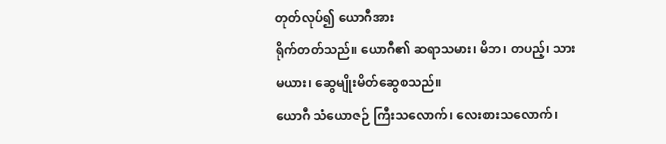တုတ်လုပ်၍ ယောဂီအား
ရိုက်တတ်သည်။ ယောဂီ၏ ဆရာသမား၊ မိဘ၊ တပည့်၊ သားမယား၊ ဆွေမျိုးမိတ်ဆွေစသည်။
ယောဂီ သံယောဇဉ် ကြီးသလောက်၊ လေးစားသလောက်၊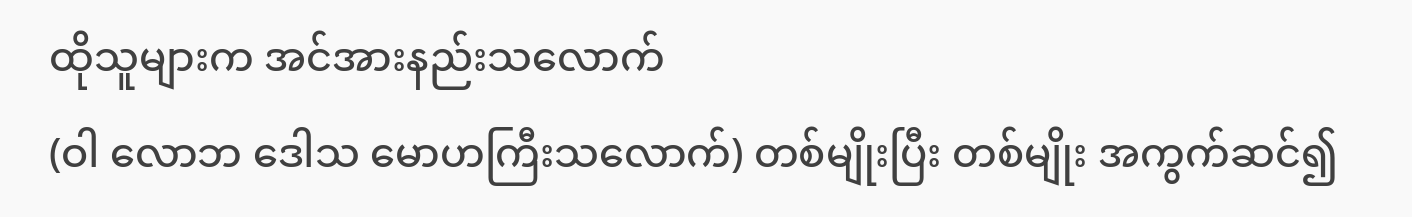ထိုသူများက အင်အားနည်းသလောက်
(ဝါ လောဘ ဒေါသ မောဟကြီးသလောက်) တစ်မျိုးပြီး တစ်မျိုး အကွက်ဆင်၍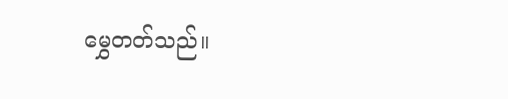မွှေတတ်သည်။